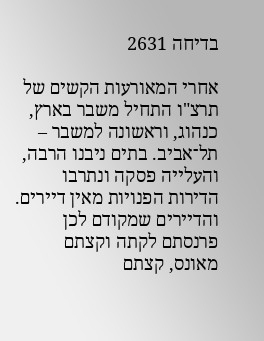בדיחה 2631

אחרי המאורעות הקשים של תרצ"ו התחיל משבר בארץ, כנהוג, וראשונה למשבר – תל־אביב. בתים ניבנו הרבה, והעלייה פסקה ונתרבו הדירות הפנויות מאין דיירים. והדיירים שמקודם לכן פרנסתם לקתה וקצתם מאונס, קצתם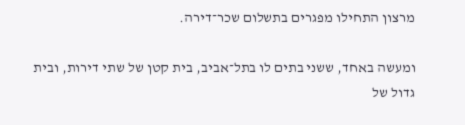מרצון התחילו מפגרים בתשלום שכר־דירה.

ומעשה באחד, ששני בתים לו בתל־אביב, בית קטן של שתי דירות, ובית גדול של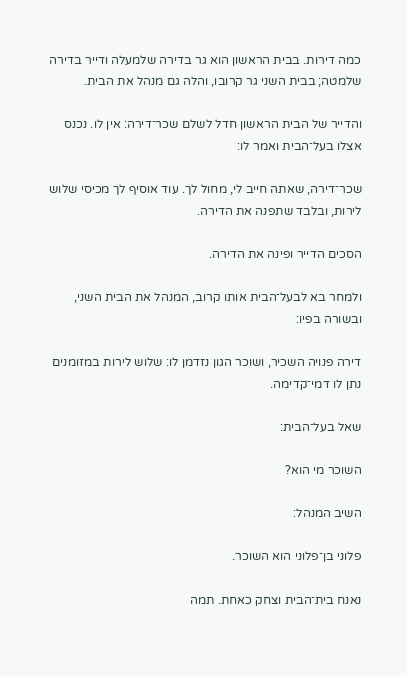כמה דירות. בבית הראשון הוא גר בדירה שלמעלה ודייר בדירה שלמטה; בבית השני גר קרובו, והלה גם מנהל את הבית.

והדייר של הבית הראשון חדל לשלם שכר־דירה: אין לו. נכנס אצלו בעל־הבית ואמר לו:

שכר־דירה, שאתה חייב לי, מחול לך. עוד אוסיף לך מכיסי שלוש לירות, ובלבד שתפנה את הדירה.

הסכים הדייר ופינה את הדירה.

ולמחר בא לבעל־הבית אותו קרוב, המנהל את הבית השני, ובשורה בפיו:

דירה פנויה השכיר, ושוכר הגון נזדמן לו: שלוש לירות במזומנים נתן לו דמי־קדימה.

שאל בעל־הבית:

השוכר מי הוא?

השיב המנהל:

פלוני בן־פלוני הוא השוכר.

נאנח בית־הבית וצחק כאחת. תמה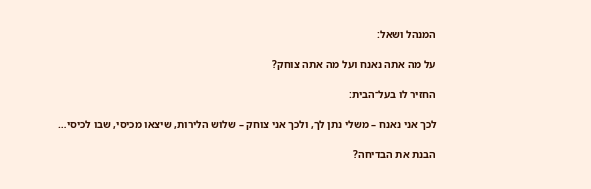המנהל ושאל:

על מה אתה נאנח ועל מה אתה צוחק?

החזיר לו בעל־הבית:

לכך אני נאנח – משלי נתן לך, ולכך אני צוחק – שלוש הלירות, שיצאו מכיסי, שבו לכיסי…

הבנת את הבדיחה?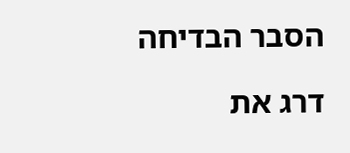הסבר הבדיחה

דרג את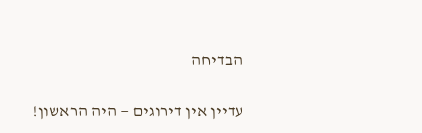הבדיחה

עדיין אין דירוגים — היה הראשון!